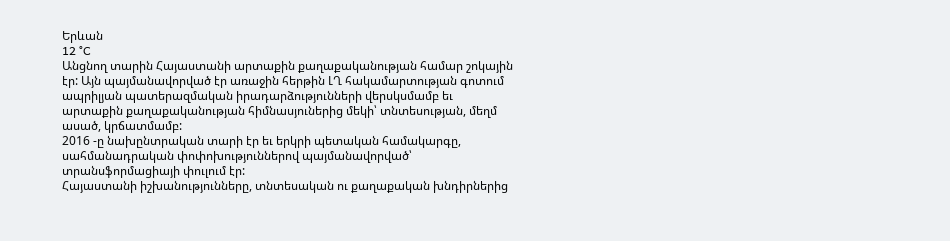Երևան
12 °C
Անցնող տարին Հայաստանի արտաքին քաղաքականության համար շոկային էր: Այն պայմանավորված էր առաջին հերթին ԼՂ հակամարտության գոտում ապրիլյան պատերազմական իրադարձությունների վերսկսմամբ եւ արտաքին քաղաքականության հիմնասյուներից մեկի՝ տնտեսության, մեղմ ասած, կրճատմամբ:
2016 -ը նախընտրական տարի էր եւ երկրի պետական համակարգը, սահմանադրական փոփոխություններով պայմանավորված՝ տրանսֆորմացիայի փուլում էր:
Հայաստանի իշխանությունները, տնտեսական ու քաղաքական խնդիրներից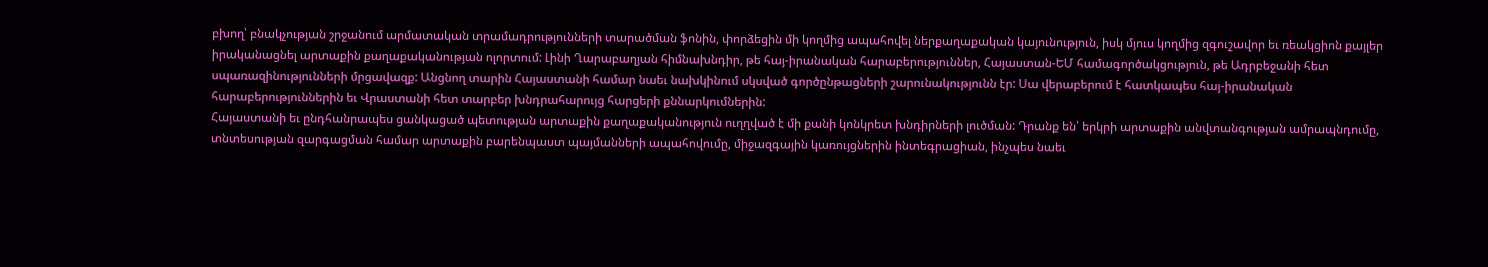բխող՝ բնակչության շրջանում արմատական տրամադրությունների տարածման ֆոնին, փորձեցին մի կողմից ապահովել ներքաղաքական կայունություն, իսկ մյուս կողմից զգուշավոր եւ ռեակցիոն քայլեր իրականացնել արտաքին քաղաքականության ոլորտում: Լինի Ղարաբաղյան հիմնախնդիր, թե հայ-իրանական հարաբերություններ, Հայաստան-ԵՄ համագործակցություն, թե Ադրբեջանի հետ սպառազինությունների մրցավազք: Անցնող տարին Հայաստանի համար նաեւ նախկինում սկսված գործընթացների շարունակությունն էր: Սա վերաբերում է հատկապես հայ-իրանական հարաբերություններին եւ Վրաստանի հետ տարբեր խնդրահարույց հարցերի քննարկումներին:
Հայաստանի եւ ընդհանրապես ցանկացած պետության արտաքին քաղաքականություն ուղղված է մի քանի կոնկրետ խնդիրների լուծման: Դրանք են՝ երկրի արտաքին անվտանգության ամրապնդումը, տնտեսության զարգացման համար արտաքին բարենպաստ պայմանների ապահովումը, միջազգային կառույցներին ինտեգրացիան, ինչպես նաեւ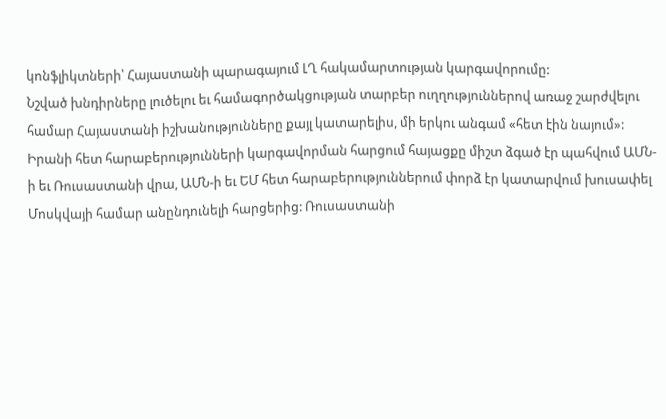կոնֆլիկտների՝ Հայաստանի պարագայում ԼՂ հակամարտության կարգավորումը:
Նշված խնդիրները լուծելու եւ համագործակցության տարբեր ուղղություններով առաջ շարժվելու համար Հայաստանի իշխանությունները քայլ կատարելիս, մի երկու անգամ «հետ էին նայում»: Իրանի հետ հարաբերությունների կարգավորման հարցում հայացքը միշտ ձգած էր պահվում ԱՄՆ-ի եւ Ռուսաստանի վրա, ԱՄՆ-ի եւ ԵՄ հետ հարաբերություններում փորձ էր կատարվում խուսափել Մոսկվայի համար անընդունելի հարցերից: Ռուսաստանի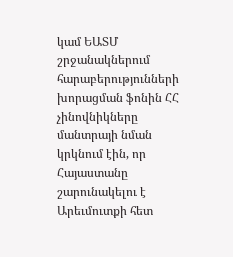կամ ԵԱՏՄ շրջանակներում հարաբերությունների խորացման ֆոնին ՀՀ չինովնիկները մանտրայի նման կրկնում էին, որ Հայաստանը շարունակելու է Արեւմուտքի հետ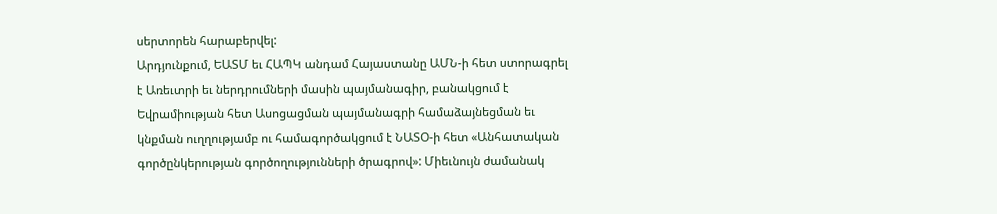սերտորեն հարաբերվել:
Արդյունքում, ԵԱՏՄ եւ ՀԱՊԿ անդամ Հայաստանը ԱՄՆ-ի հետ ստորագրել է Առեւտրի եւ ներդրումների մասին պայմանագիր, բանակցում է Եվրամիության հետ Ասոցացման պայմանագրի համաձայնեցման եւ կնքման ուղղությամբ ու համագործակցում է ՆԱՏՕ-ի հետ «Անհատական գործընկերության գործողությունների ծրագրով»: Միեւնույն ժամանակ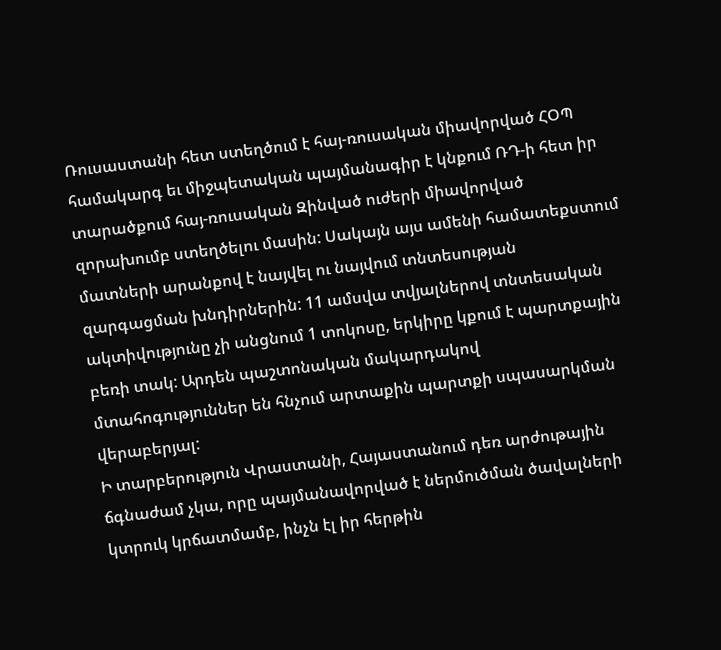Ռուսաստանի հետ ստեղծում է հայ-ռուսական միավորված ՀՕՊ համակարգ եւ միջպետական պայմանագիր է կնքում ՌԴ-ի հետ իր տարածքում հայ-ռուսական Զինված ուժերի միավորված զորախումբ ստեղծելու մասին: Սակայն այս ամենի համատեքստում մատների արանքով է նայվել ու նայվում տնտեսության զարգացման խնդիրներին: 11 ամսվա տվյալներով տնտեսական ակտիվությունը չի անցնում 1 տոկոսը, երկիրը կքում է պարտքային բեռի տակ: Արդեն պաշտոնական մակարդակով մտահոգություններ են հնչում արտաքին պարտքի սպասարկման վերաբերյալ:
Ի տարբերություն Վրաստանի, Հայաստանում դեռ արժութային ճգնաժամ չկա, որը պայմանավորված է ներմուծման ծավալների կտրուկ կրճատմամբ, ինչն էլ իր հերթին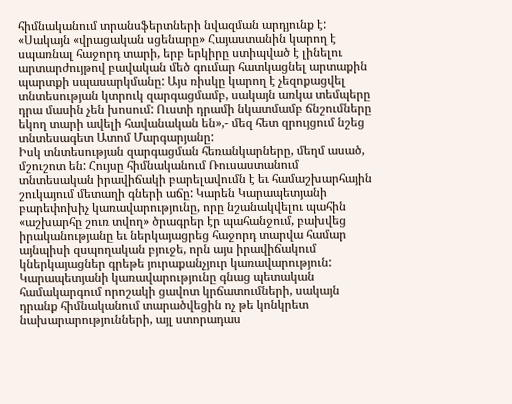հիմնականում տրանսֆերտների նվազման արդյունք է: «Սակայն «վրացական սցենարը» Հայաստանին կարող է սպառնալ հաջորդ տարի, երբ երկիրը ստիպված է լինելու արտարժույթով բավական մեծ գումար հատկացնել արտաքին պարտքի սպասարկմանը: Այս ռիսկը կարող է չեզոքացվել տնտեսության կտրուկ զարգացմամբ, սակայն առկա տեմպերը դրա մասին չեն խոսում: Ուստի դրամի նկատմամբ ճնշումները եկող տարի ավելի հավանական են»,- մեզ հետ զրույցում նշեց տնտեսագետ Ատոմ Մարգարյանը:
Իսկ տնտեսության զարգացման հեռանկարները, մեղմ ասած, մշուշոտ են: Հույսը հիմնականում Ռուսաստանում տնտեսական իրավիճակի բարելավումն է եւ համաշխարհային շուկայում մետաղի գների աճը: Կարեն Կարապետյանի բարեփոխիչ կառավարությունը, որը նշանակվելու պահին «աշխարհը շուռ տվող» ծրագրեր էր պահանջում, բախվեց իրականությանը եւ ներկայացրեց հաջորդ տարվա համար այնպիսի զսպողական բյուջե, որն այս իրավիճակում կներկայացներ գրեթե յուրաքանչյուր կառավարություն: Կարապետյանի կառավարությունը գնաց պետական համակարգում որոշակի ցավոտ կրճատումների, սակայն դրանք հիմնականում տարածվեցին ոչ թե կոնկրետ նախարարությունների, այլ ստորադաս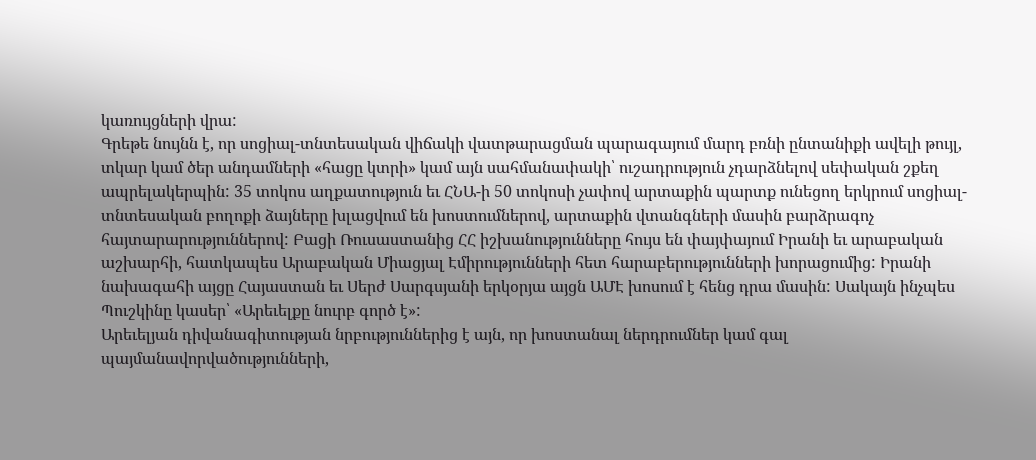կառույցների վրա:
Գրեթե նույնն է, որ սոցիալ-տնտեսական վիճակի վատթարացման պարագայում մարդ բռնի ընտանիքի ավելի թույլ, տկար կամ ծեր անդամների «հացը կտրի» կամ այն սահմանափակի՝ ուշադրություն չդարձնելով սեփական շքեղ ապրելակերպին: 35 տոկոս աղքատություն եւ ՀՆԱ-ի 50 տոկոսի չափով արտաքին պարտք ունեցող երկրում սոցիալ-տնտեսական բողոքի ձայները խլացվում են խոստումներով, արտաքին վտանգների մասին բարձրագոչ հայտարարություններով: Բացի Ռուսաստանից ՀՀ իշխանությունները հույս են փայփայում Իրանի եւ արաբական աշխարհի, հատկապես Արաբական Միացյալ Էմիրությունների հետ հարաբերությունների խորացումից: Իրանի նախագահի այցը Հայաստան եւ Սերժ Սարգսյանի երկօրյա այցն ԱՄԷ խոսում է հենց դրա մասին: Սակայն ինչպես Պուշկինը կասեր՝ «Արեւելքը նուրբ գործ է»:
Արեւելյան դիվանագիտության նրբություններից է այն, որ խոստանալ ներդրումներ կամ գալ պայմանավորվածությունների,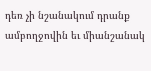դեռ չի նշանակում դրանք ամբողջովին եւ միանշանակ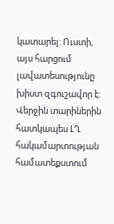կատարել: Ուստի, այս հարցում լավատեսությունը խիստ զգուշավոր է:
Վերջին տարիներին հատկապես ԼՂ հակամարտության համատեքստում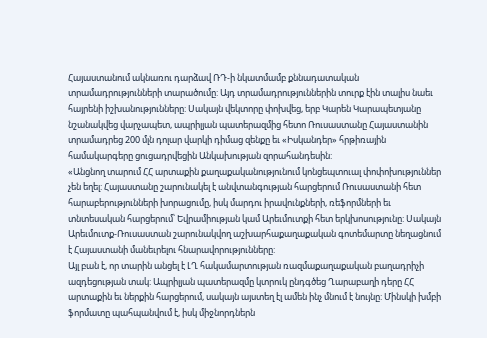Հայաստանում ակնառու դարձավ ՌԴ-ի նկատմամբ քննադատական տրամադրությունների տարածումը: Այդ տրամադրություններին տուրք էին տալիս նաեւ հայրենի իշխանությունները: Սակայն վեկտորը փոխվեց, երբ Կարեն Կարապետյանը նշանակվեց վարչապետ, ապրիլյան պատերազմից հետո Ռուսաստանը Հայաստանին տրամադրեց 200 մլն դոլար վարկի դիմաց զենքը եւ «Իսկանդեր» հրթիռային համակարգերը ցուցադրվեցին Անկախության զորահանդեսին:
«Անցնող տարում ՀՀ արտաքին քաղաքականությունում կոնցեպտուալ փոփոխություններ չեն եղել: Հայաստանը շարունակել է անվտանգության հարցերում Ռուսաստանի հետ հարաբերությունների խորացումը, իսկ մարդու իրավունքների, ռեֆորմների եւ տնտեսական հարցերում՝ Եվրամիության կամ Արեւմուտքի հետ երկխոսությունը: Սակայն Արեւմուտք-Ռուսաստան շարունակվող աշխարհաքաղաքական գոտեմարտը նեղացնում է Հայաստանի մանեւրելու հնարավորությունները:
Այլ բան է, որ տարին անցել է ԼՂ հակամարտության ռազմաքաղաքական բաղադրիչի ազդեցության տակ: Ապրիլյան պատերազմը կտրուկ ընդգծեց Ղարաբաղի դերը ՀՀ արտաքին եւ ներքին հարցերում, սակայն այստեղ էլ ամեն ինչ մնում է նույնը: Մինսկի խմբի ֆորմատը պահպանվում է, իսկ միջնորդներն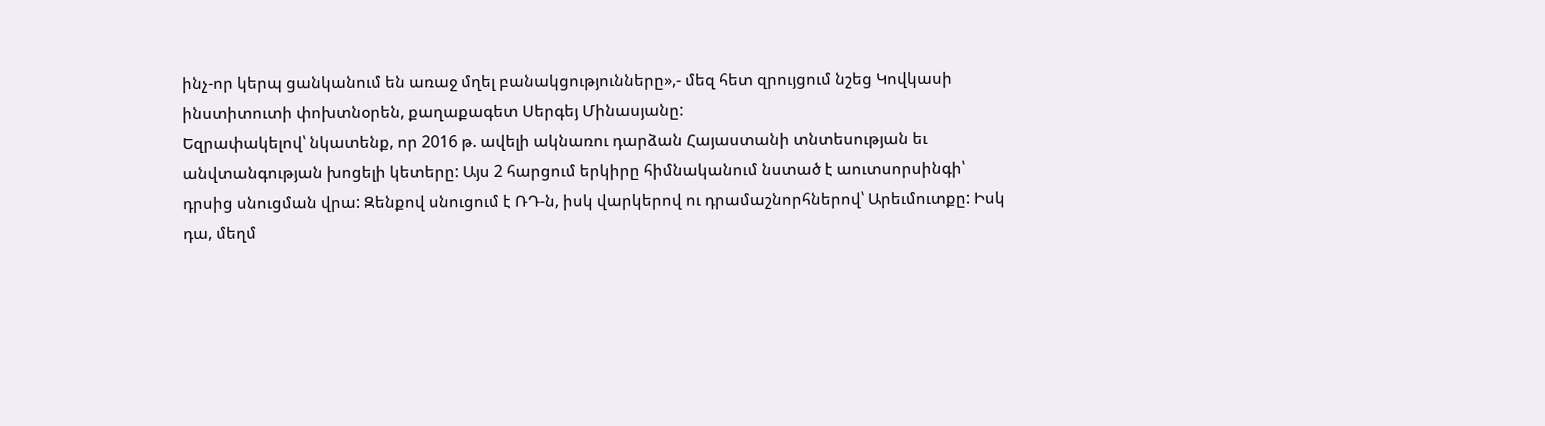ինչ-որ կերպ ցանկանում են առաջ մղել բանակցությունները»,- մեզ հետ զրույցում նշեց Կովկասի ինստիտուտի փոխտնօրեն, քաղաքագետ Սերգեյ Մինասյանը:
Եզրափակելով՝ նկատենք, որ 2016 թ. ավելի ակնառու դարձան Հայաստանի տնտեսության եւ անվտանգության խոցելի կետերը: Այս 2 հարցում երկիրը հիմնականում նստած է աուտսորսինգի՝ դրսից սնուցման վրա: Զենքով սնուցում է ՌԴ-ն, իսկ վարկերով ու դրամաշնորհներով՝ Արեւմուտքը: Իսկ դա, մեղմ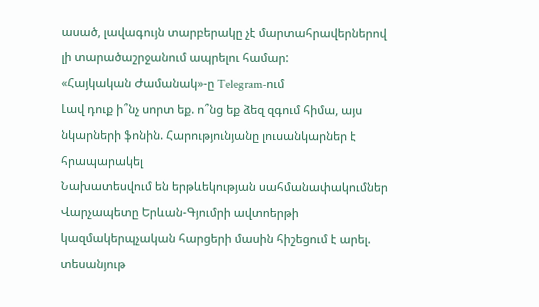ասած, լավագույն տարբերակը չէ մարտահրավերներով լի տարածաշրջանում ապրելու համար:
«Հայկական Ժամանակ»-ը Telegram-ում
Լավ դուք ի՞նչ սորտ եք. ո՞նց եք ձեզ զգում հիմա, այս նկարների ֆոնին. Հարությունյանը լուսանկարներ է հրապարակել
Նախատեսվում են երթևեկության սահմանափակումներ
Վարչապետը Երևան-Գյումրի ավտոերթի կազմակերպչական հարցերի մասին հիշեցում է արել. տեսանյութ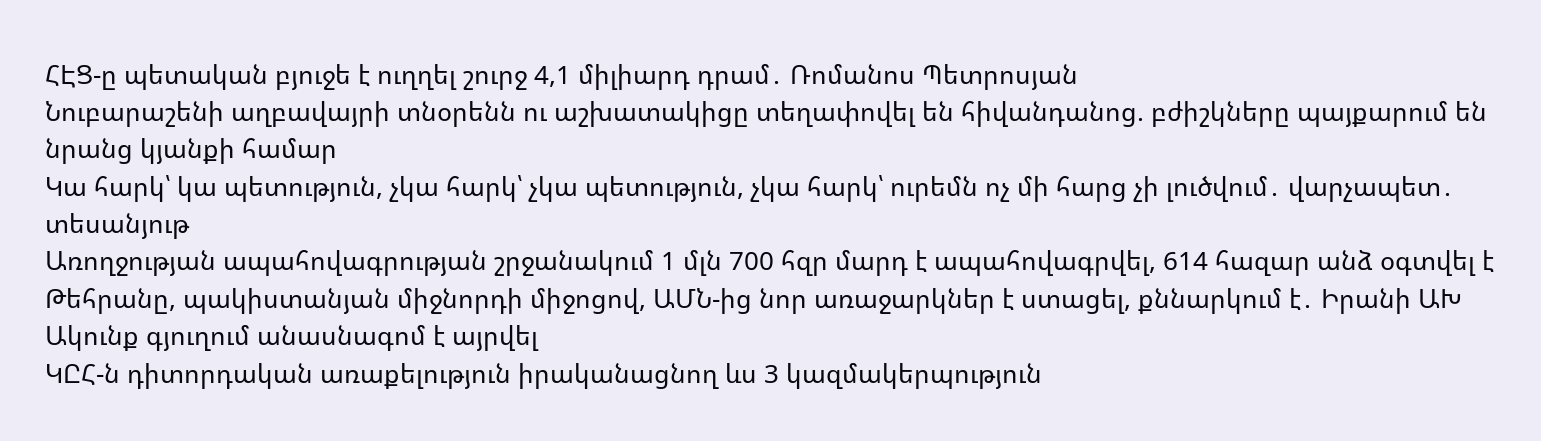ՀԷՑ-ը պետական բյուջե է ուղղել շուրջ 4,1 միլիարդ դրամ․ Ռոմանոս Պետրոսյան
Նուբարաշենի աղբավայրի տնօրենն ու աշխատակիցը տեղափովել են հիվանդանոց. բժիշկները պայքարում են նրանց կյանքի համար
Կա հարկ՝ կա պետություն, չկա հարկ՝ չկա պետություն, չկա հարկ՝ ուրեմն ոչ մի հարց չի լուծվում․ վարչապետ․ տեսանյութ
Առողջության ապահովագրության շրջանակում 1 մլն 700 հզր մարդ է ապահովագրվել, 614 հազար անձ օգտվել է
Թեհրանը, պակիստանյան միջնորդի միջոցով, ԱՄՆ-ից նոր առաջարկներ է ստացել, քննարկում է․ Իրանի ԱԽ
Ակունք գյուղում անասնագոմ է այրվել
ԿԸՀ-ն դիտորդական առաքելություն իրականացնող ևս 3 կազմակերպություն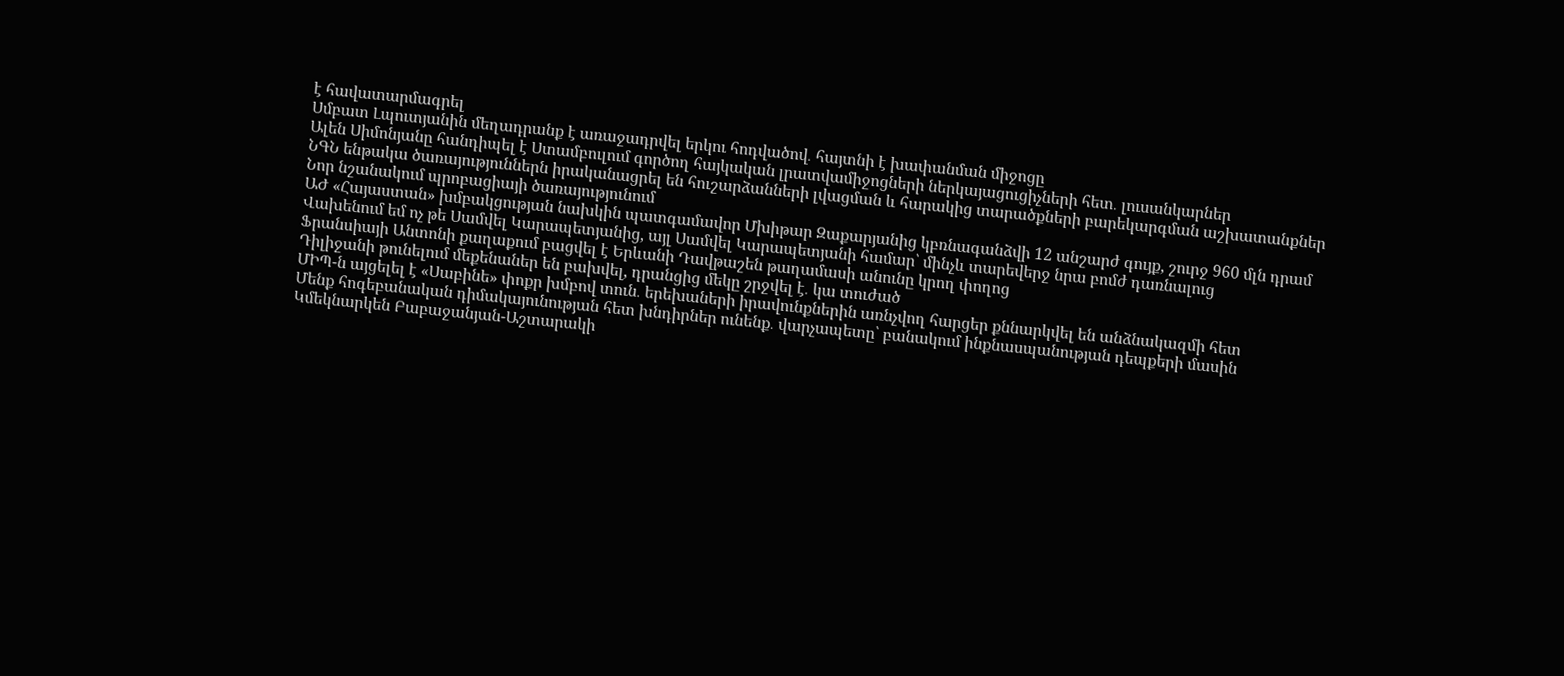է հավատարմագրել
Սմբատ Լպուտյանին մեղադրանք է առաջադրվել երկու հոդվածով․ հայտնի է խափանման միջոցը
Ալեն Սիմոնյանը հանդիպել է Ստամբուլում գործող հայկական լրատվամիջոցների ներկայացուցիչների հետ․ լուսանկարներ
ՆԳՆ ենթակա ծառայություններն իրականացրել են հուշարձանների լվացման և հարակից տարածքների բարեկարգման աշխատանքներ
Նոր նշանակում պրոբացիայի ծառայությունում
ԱԺ «Հայաստան» խմբակցության նախկին պատգամավոր Մխիթար Զաքարյանից կբռնագանձվի 12 անշարժ գույք, շուրջ 960 մլն դրամ
Վախենում եմ ոչ թե Սամվել Կարապետյանից, այլ Սամվել Կարապետյանի համար՝ մինչև տարեվերջ նրա բոմժ դառնալուց
Ֆրանսիայի Անտոնի քաղաքում բացվել է Երևանի Դավթաշեն թաղամասի անունը կրող փողոց
Դիլիջանի թունելում մեքենաներ են բախվել, դրանցից մեկը շրջվել է․ կա տուժած
ՄԻՊ-ն այցելել է «Սաբինե» փոքր խմբով տուն․ երեխաների իրավունքներին առնչվող հարցեր քննարկվել են անձնակազմի հետ
Մենք հոգեբանական դիմակայունության հետ խնդիրներ ունենք․ վարչապետը՝ բանակում ինքնասպանության դեպքերի մասին
Կմեկնարկեն Բաբաջանյան-Աշտարակի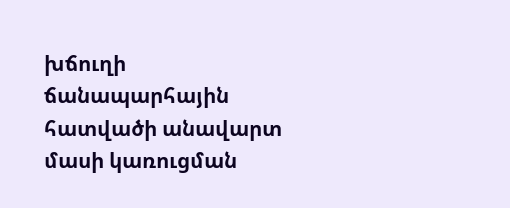խճուղի ճանապարհային հատվածի անավարտ մասի կառուցման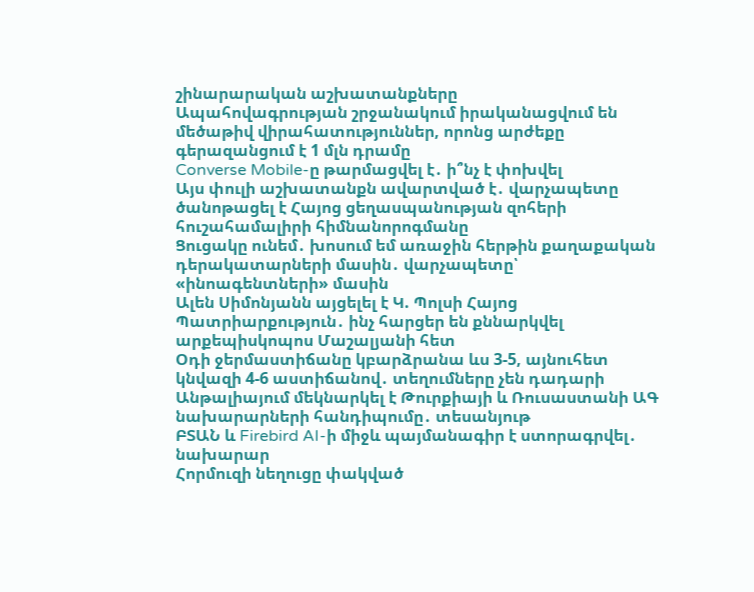շինարարական աշխատանքները
Ապահովագրության շրջանակում իրականացվում են մեծաթիվ վիրահատություններ, որոնց արժեքը գերազանցում է 1 մլն դրամը
Converse Mobile-ը թարմացվել է․ ի՞նչ է փոխվել
Այս փուլի աշխատանքն ավարտված է․ վարչապետը ծանոթացել է Հայոց ցեղասպանության զոհերի հուշահամալիրի հիմնանորոգմանը
Ցուցակը ունեմ․ խոսում եմ առաջին հերթին քաղաքական դերակատարների մասին․ վարչապետը՝ «ինոագենտների» մասին
Ալեն Սիմոնյանն այցելել է Կ. Պոլսի Հայոց Պատրիարքություն․ ինչ հարցեր են քննարկվել արքեպիսկոպոս Մաշալյանի հետ
Օդի ջերմաստիճանը կբարձրանա ևս 3-5, այնուհետ կնվազի 4-6 աստիճանով․ տեղումները չեն դադարի
Անթալիայում մեկնարկել է Թուրքիայի և Ռուսաստանի ԱԳ նախարարների հանդիպումը․ տեսանյութ
ԲՏԱՆ և Firebird AI-ի միջև պայմանագիր է ստորագրվել․ նախարար
Հորմուզի նեղուցը փակված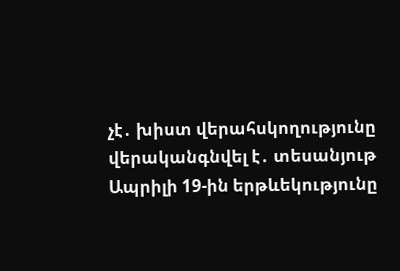չէ․ խիստ վերահսկողությունը վերականգնվել է․ տեսանյութ
Ապրիլի 19-ին երթևեկությունը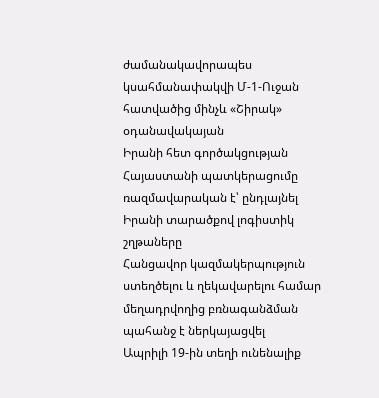ժամանակավորապես կսահմանափակվի Մ-1-Ուջան հատվածից մինչև «Շիրակ» օդանավակայան
Իրանի հետ գործակցության Հայաստանի պատկերացումը ռազմավարական է՝ ընդլայնել Իրանի տարածքով լոգիստիկ շղթաները
Հանցավոր կազմակերպություն ստեղծելու և ղեկավարելու համար մեղադրվողից բռնագանձման պահանջ է ներկայացվել
Ապրիլի 19-ին տեղի ունենալիք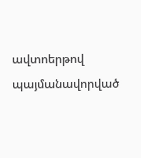ավտոերթով պայմանավորված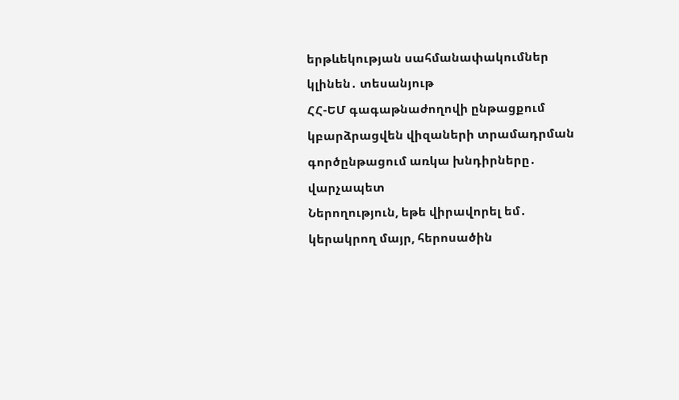երթևեկության սահմանափակումներ կլինեն․ տեսանյութ
ՀՀ-ԵՄ գագաթնաժողովի ընթացքում կբարձրացվեն վիզաների տրամադրման գործընթացում առկա խնդիրները․ վարչապետ
Ներողություն, եթե վիրավորել եմ․ կերակրող մայր, հերոսածին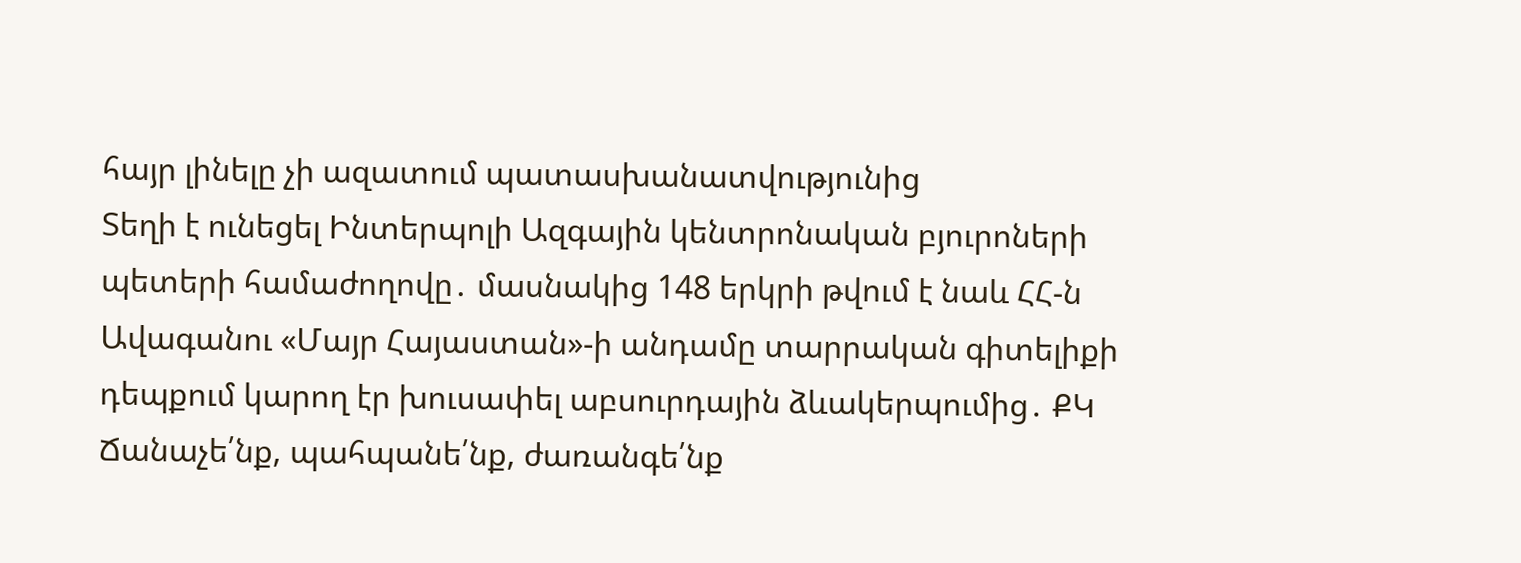հայր լինելը չի ազատում պատասխանատվությունից
Տեղի է ունեցել Ինտերպոլի Ազգային կենտրոնական բյուրոների պետերի համաժողովը․ մասնակից 148 երկրի թվում է նաև ՀՀ-ն
Ավագանու «Մայր Հայաստան»-ի անդամը տարրական գիտելիքի դեպքում կարող էր խուսափել աբսուրդային ձևակերպումից․ ՔԿ
Ճանաչե՛նք, պահպանե՛նք, ժառանգե՛նք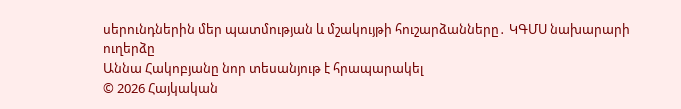սերունդներին մեր պատմության և մշակույթի հուշարձանները․ ԿԳՄՍ նախարարի ուղերձը
Աննա Հակոբյանը նոր տեսանյութ է հրապարակել
© 2026 Հայկական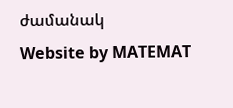ժամանակ
Website by MATEMAT